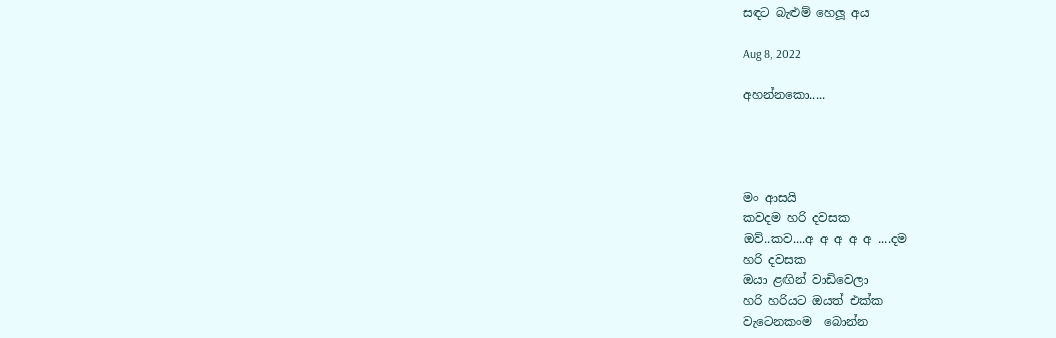සඳට බැළුම් හෙලූ අය

Aug 8, 2022

අහන්නකො.....




මං ආසයි
කවදම හරි දවසක
ඔව්..කව....අ අ අ අ අ ....දම
හරි දවසක
ඔයා ළඟින් වාඩිවෙලා
හරි හරියට ඔයත් එක්ක
වැටෙනකංම  බොන්න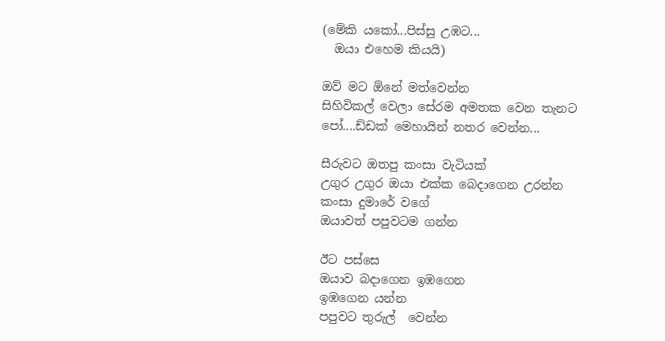(මේකි යකෝ...පිස්සු උඹට...
  ඔයා එහෙම කියයි)

ඔව් මට ඕනේ මත්වෙන්න
සිහිවිකල් වෙලා සේරම අමතක වෙන තැනට
පෝ....ඩ්ඩක් මෙහායින් නතර වෙන්න...

සීරුවට ඔතපු කංසා වැටියක්
උගුර උගුර ඔයා එක්ක බෙදාගෙන උරන්න
කංසා දුමාරේ වගේ
ඔයාවත් පපුවටම ගන්න

ඊට පස්සෙ
ඔයාව බදාගෙන ඉඹගෙන
ඉඹගෙන යන්න
පපුවට තුරුල්  වෙන්න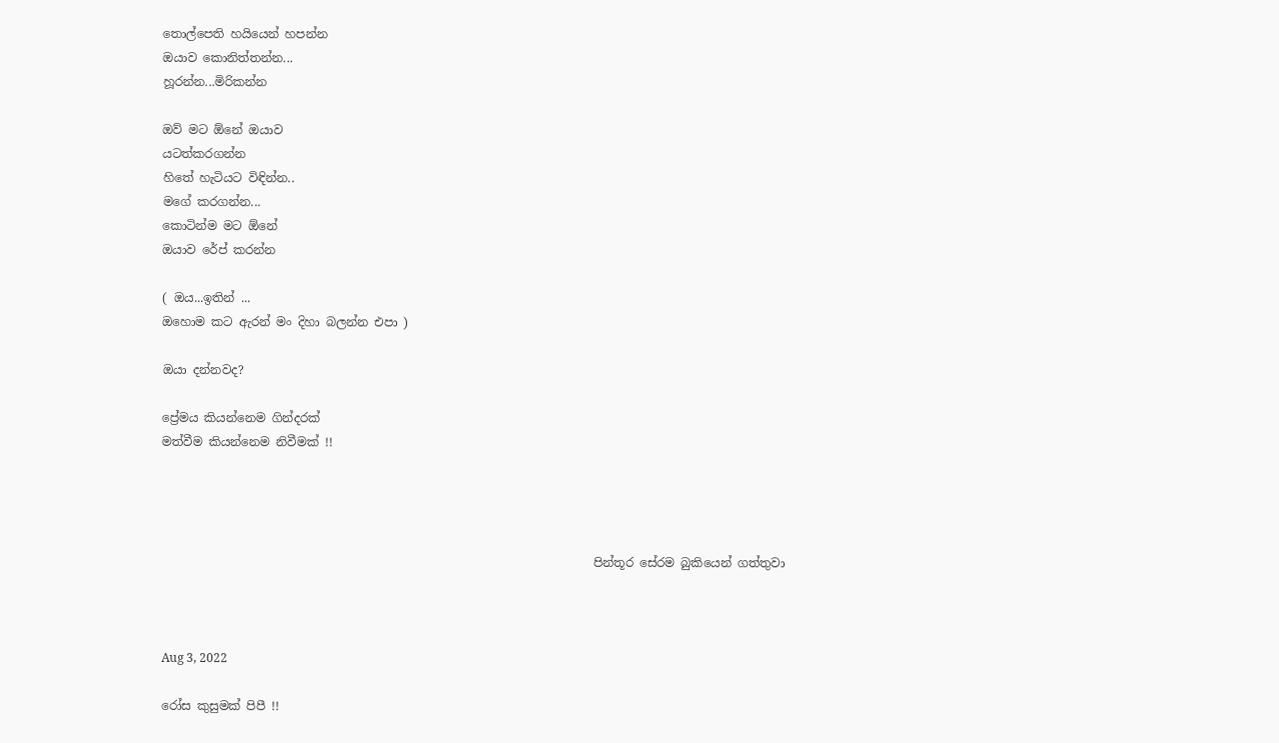තොල්පෙති හයියෙන් හපන්න
ඔයාව කොනිත්තන්න...
හූරන්න...මිරිකන්න

ඔව් මට ඕනේ ඔයාව
යටත්කරගන්න
හිතේ හැටියට විඳින්න..
මගේ කරගන්න...
කොටින්ම මට ඕනේ
ඔයාව රේප් කරන්න

( ඔය...ඉතින් ...
ඔහොම කට ඇරන් මං දිහා බලන්න එපා )

ඔයා දන්නවද?

ප්‍රේමය කියන්නෙම ගින්දරක්
මත්වීම කියන්නෙම නිවීමක් !!




                                                                        පින්තූර සේරම බුකියෙන් ගත්තුවා



Aug 3, 2022

රෝස කුසුමක් පිපී !!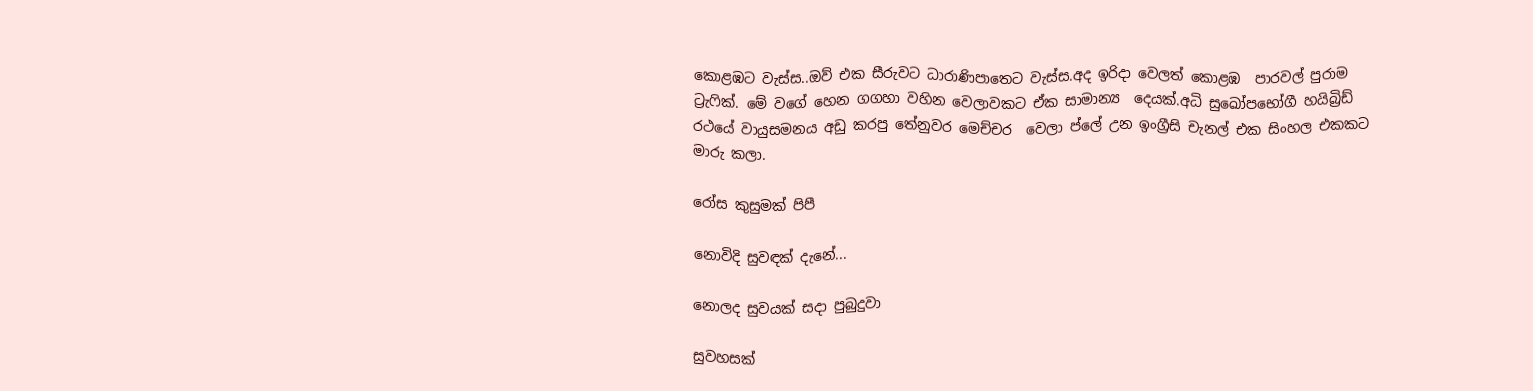කොළඹට වැස්ස..ඔව් එක සීරුවට ධාරාණිපාතෙට වැස්ස.අද ඉරිදා වෙලත් කොළඹ  පාරවල් පුරාම ට්‍රැෆික්. මේ වගේ හෙන ගගහා වහින වෙලාවකට ඒක සාමාන්‍ය  දෙයක්.අධි සුඛෝපභෝගී හයිබ්‍රිඩ් රථයේ වායුසමනය අඩු කරපු තේනුවර මෙච්චර  වෙලා ප්ලේ උන ඉංග්‍රීසි චැනල් එක සිංහල එකකට මාරු කලා.

රෝස කුසුමක් පිපී

නොවිදි සුවඳක් දැනේ...

නොලද සුවයක් සදා පුබුදුවා

සුවහසක්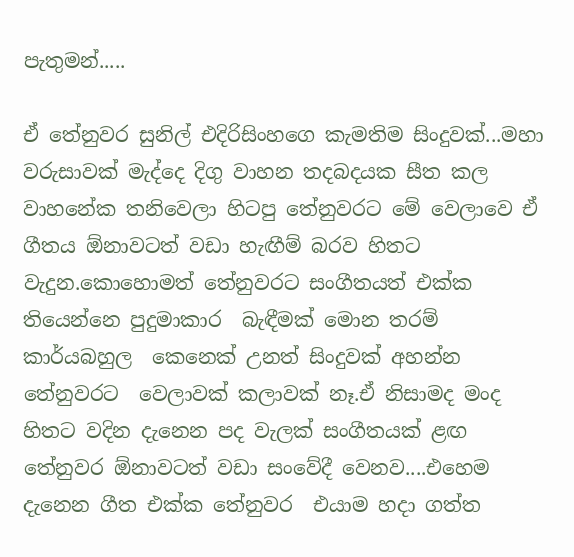පැතුමන්.....

ඒ තේනුවර සුනිල් එදිරිසිංහගෙ කැමතිම සිංදුවක්...මහා වරුසාවක් මැද්දෙ දිගු වාහන තදබදයක සීත කල වාහනේක තනිවෙලා හිටපු තේනුවරට මේ වෙලාවෙ ඒ ගීතය ඕනාවටත් වඩා හැඟීම් බරව හිතට වැදුන.කොහොමත් තේනුවරට සංගීතයත් එක්ක තියෙන්නෙ පුදුමාකාර  බැඳීමක් මොන තරම් කාර්යබහුල  කෙනෙක් උනත් සිංදුවක් අහන්න තේනුවරට  වෙලාවක් කලාවක් නෑ.ඒ නිසාමද මංද  හිතට වදින දැනෙන පද වැලක් සංගීතයක් ළඟ තේනුවර ඕනාවටත් වඩා සංවේදී වෙනව....එහෙම දැනෙන ගීත එක්ක තේනුවර  එයාම හදා ගත්ත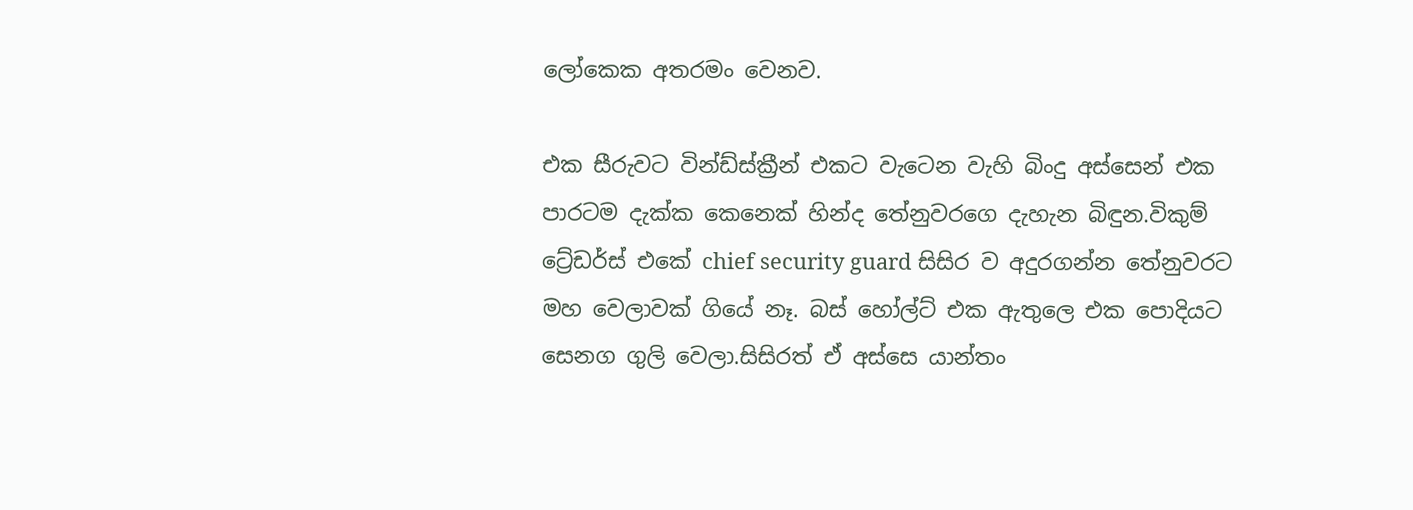ලෝකෙක අතරමං වෙනව.

එක සීරුවට වින්ඩ්ස්ක්‍රීන් එකට වැටෙන වැහි බිංදු අස්සෙන් එක පාරටම දැක්ක කෙනෙක් හින්ද තේනුවරගෙ දැහැන බිඳුන.විකුම් ට්‍රේඩර්ස් එකේ chief security guard සිසිර ව අදුරගන්න තේනුවරට  මහ වෙලාවක් ගියේ නෑ. බස් හෝල්ට් එක ඇතුලෙ එක පොදියට සෙනග ගුලි වෙලා.සිසිරත් ඒ අස්සෙ යාන්තං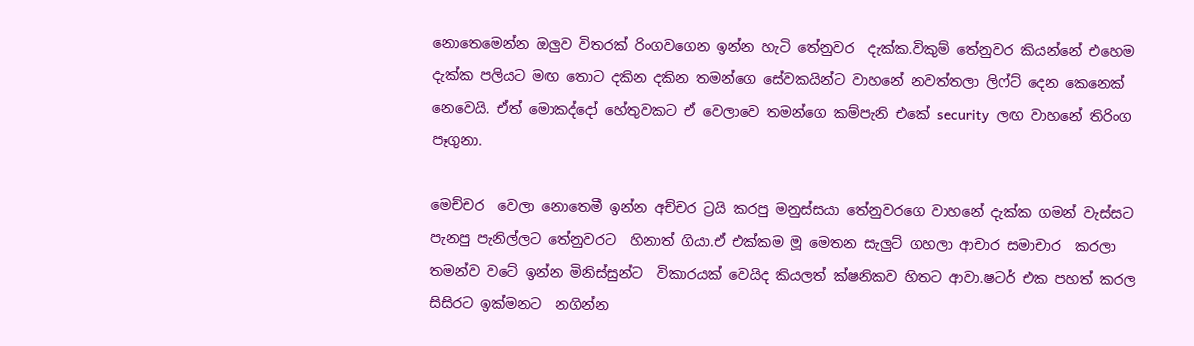නොතෙමෙන්න ඔලුව විතරක් රිංගවගෙන ඉන්න හැටි තේනුවර  දැක්ක.විකුම් තේනුවර කියන්නේ එහෙම දැක්ක පලියට මඟ තොට දකින දකින තමන්ගෙ සේවකයින්ට වාහනේ නවත්තලා ලිෆ්ට් දෙන කෙනෙක්  නෙවෙයි. ඒත් මොකද්දෝ හේතුවකට ඒ වෙලාවෙ තමන්ගෙ කම්පැනි එකේ security  ලඟ වාහනේ තිරිංග පෑගුනා.

මෙච්චර  වෙලා නොතෙමී ඉන්න අච්චර ට්‍රයි කරපු මනුස්සයා තේනුවරගෙ වාහනේ දැක්ක ගමන් වැස්සට පැනපු පැනිල්ලට තේනුවරට  හිනාත් ගියා.ඒ එක්කම මූ මෙතන සැලුට් ගහලා ආචාර සමාචාර  කරලා තමන්ව වටේ ඉන්න මිනිස්සුන්ට  විකාරයක් වෙයිද කියලත් ක්ෂනිකව හිතට ආවා.ෂටර් එක පහත් කරල සිසිරට ඉක්මනට  නගින්න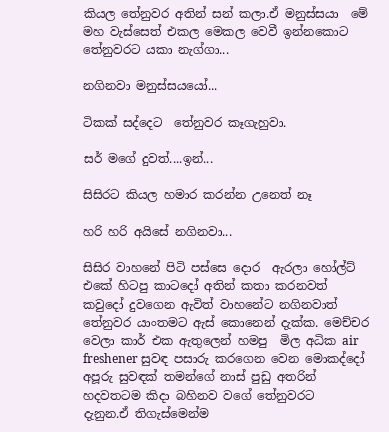කියල තේනුවර අතින් සන් කලා.ඒ මනුස්සයා  මේ මහ වැස්සෙත් එකල මෙකල වෙවී ඉන්නකොට තේනුවරට යකා නැග්ගා...

නගිනවා මනුස්සයයෝ...

ටිකක් සද්දෙට  තේනුවර කෑගැහුවා.

සර් මගේ දුවත්....ඉන්...

සිසිරට කියල හමාර කරන්න උනෙත් නෑ

හරි හරි අයිසේ නගිනවා...

සිසිර වාහනේ පිටි පස්සෙ දොර  ඇරලා හෝල්ට් එකේ හිටපු කාටදෝ අතින් කතා කරනවත්  කවුදෝ දුවගෙන ඇවිත් වාහනේට නගිනවාත් තේනුවර යාංතමට ඇස් කොනෙන් දැක්ක. මෙච්චර  වෙලා කාර් එක ඇතුලෙන් හමපු  මිල අධික air freshener සුවඳ පසාරු කරගෙන වෙන මොකද්දෝ අපූරු සුවඳක් තමන්ගේ නාස් පුඩු අතරින් හදවතටම කිදා බහිනව වගේ තේනුවරට  දැනුන.ඒ තිගැස්මෙන්ම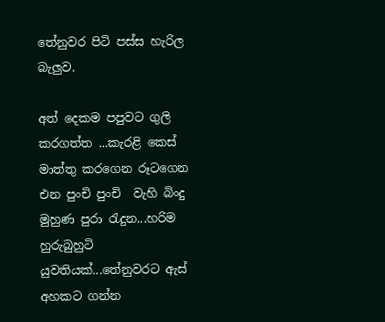තේනුවර පිටි පස්ස හැරිල බැලුව.

අත් දෙකම පපුවට ගුලි කරගත්ත ...කැරළි කෙස් මාත්තු කරගෙන රූටගෙන එන පුංචි පුංචි  වැහි බිංදු මුහුණ පුරා රැදුන...හරිම හුරුබුහුටි යුවතියක්...තේනුවරට ඇස් අහකට ගන්න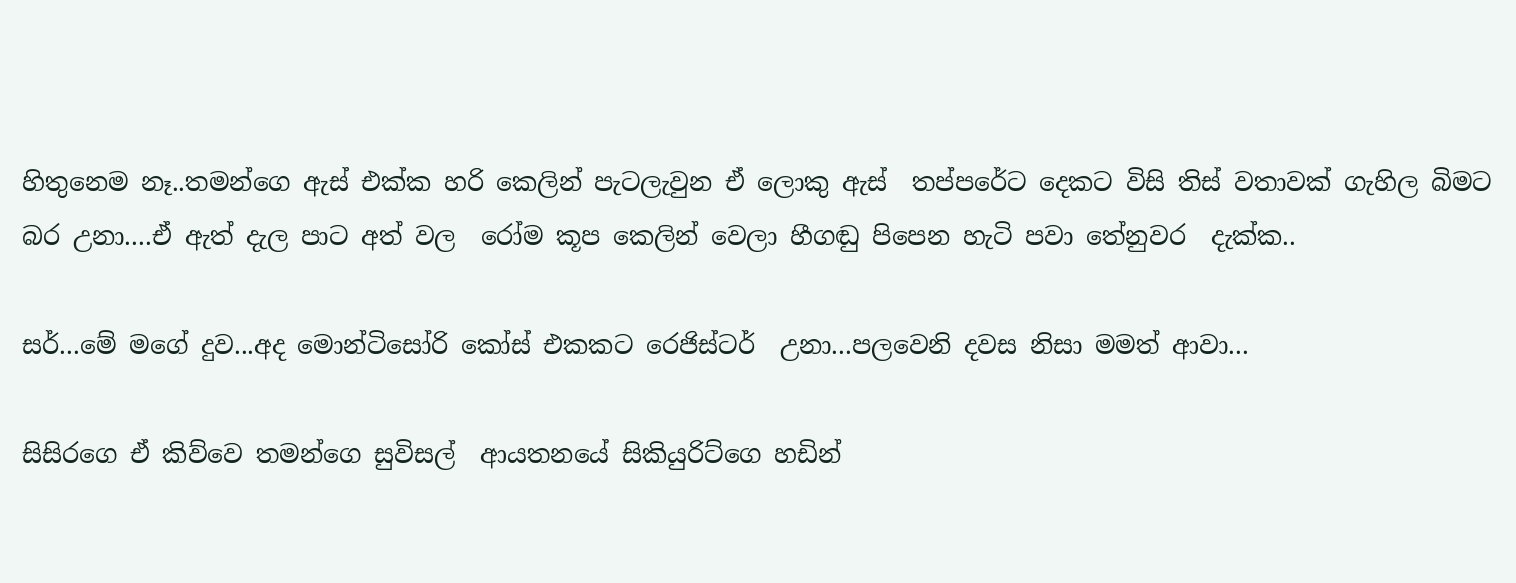හිතුනෙම නෑ..තමන්ගෙ ඇස් එක්ක හරි කෙලින් පැටලැවුන ඒ ලොකු ඇස්  තප්පරේට දෙකට විසි තිස් වතාවක් ගැහිල බිමට බර උනා....ඒ ඇත් දැල පාට අත් වල  රෝම කූප කෙලින් වෙලා හීගඬු පිපෙන හැටි පවා තේනුවර  දැක්ක..

සර්...මේ මගේ දුව...අද මොන්ටිසෝරි කෝස් එකකට රෙජිස්ටර්  උනා...පලවෙනි දවස නිසා මමත් ආවා...

සිසිරගෙ ඒ කිව්වෙ තමන්ගෙ සුවිසල්  ආයතනයේ සිකියුරිට්ගෙ හඩින්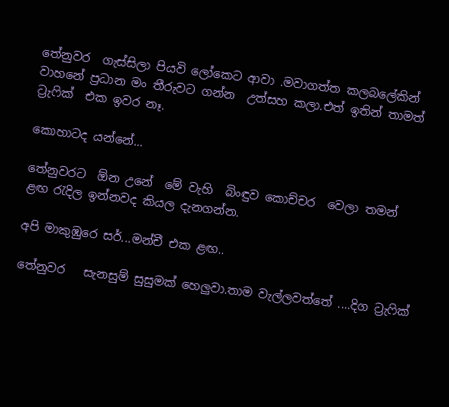තේනුවර  ගැස්සිලා පියවි ලෝකෙට ආවා .මවාගත්ත කලබලේකින් වාහනේ ප්‍රධාන මං තීරුවට ගන්න  උත්සහ කලා.එත් ඉතින් තාමත් ට්‍රැෆික්  එක ඉවර නෑ.

කොහාටද යන්නේ...

තේනුවරට  ඕන උනේ  මේ වැහි  බිංඳුව කොච්චර  වෙලා තමන් ළඟ රැදිල ඉන්නවද කියල දැනගන්න.

අපි මාකුඹුරෙ සර්...මන්චී එක ළඟ..

තේනුවර   සැනසුම් සුසුමක් හෙලුවා.තාම වැල්ලවත්තේ ....දිග ට්‍රැෆික්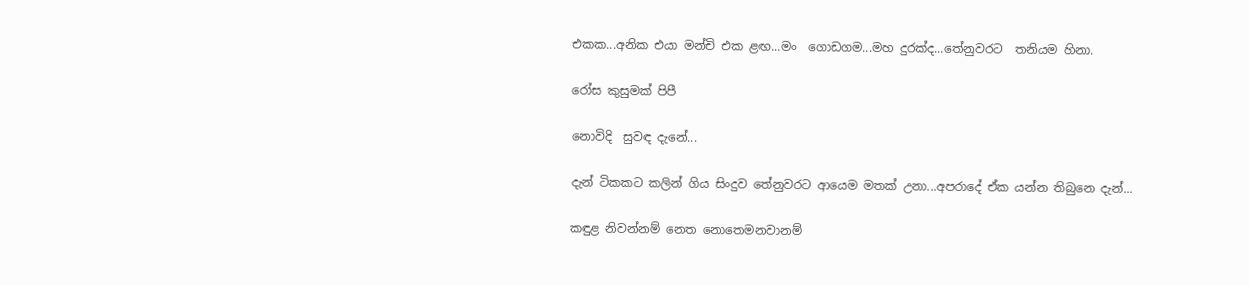එකක...අනික එයා මන්චි එක ළඟ...මං  ගොඩගම...මහ දුරක්ද...තේනුවරට  තනියම හිනා.

රෝස කුසුමක් පිපී

නොවිදි  සුවඳ දැනේ...

දැන් ටිකකට කලින් ගිය සිංදුව තේනුවරට ආයෙම මතක් උනා...අපරාදේ ඒක යන්න තිබුනෙ දැන්...

කඳුළ නිවන්නම් නෙත නොතෙමනවානම්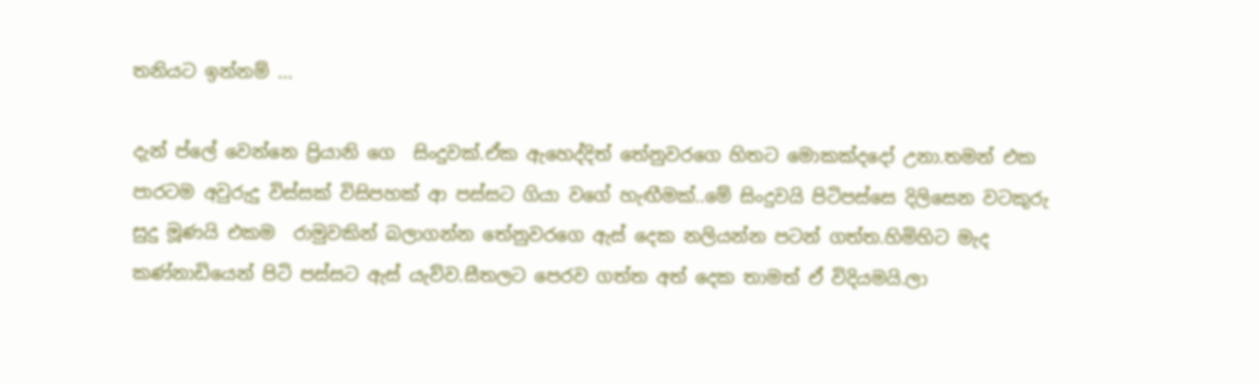තනියට ඉන්නම් ...

දැන් ප්ලේ වෙන්නෙ ප්‍රියානි ගෙ  සිංදුවක්.ඒක ඇහෙද්දිත් තේනුවරගෙ හිතට මොකක්දදෝ උනා.තමන් එක පාරටම අවුරුදු විස්සක් විසිපහක් ආ පස්සට ගියා වගේ හැඟීමක්..මේ සිංදුවයි පිටිපස්සෙ දිලිසෙන වටකුරු සුදු මූණයි එකම  රාමුවකින් බලාගන්න තේනුවරගෙ ඇස් දෙක නලියන්න පටන් ගත්ත.හිමිහිට මැද කණ්නාඩියෙන් පිටි පස්සට ඇස් යැව්ව.සීතලට පෙරව ගත්ත අත් දෙක තාමත් ඒ විදියමයි.ලා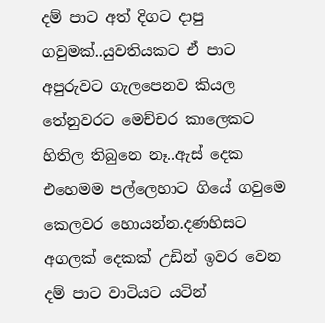දම් පාට අත් දිගට දාපු ගවුමක්..යුවතියකට ඒ පාට අපුරුවට ගැලපෙනව කියල තේනුවරට මෙච්චර කාලෙකට හිතිල තිබුනෙ නෑ..ඇස් දෙක එහෙමම පල්ලෙහාට ගියේ ගවුමෙ කෙලවර හොයන්න.දණහිසට අගලක් දෙකක් උඩින් ඉවර වෙන දම් පාට වාටියට යටින්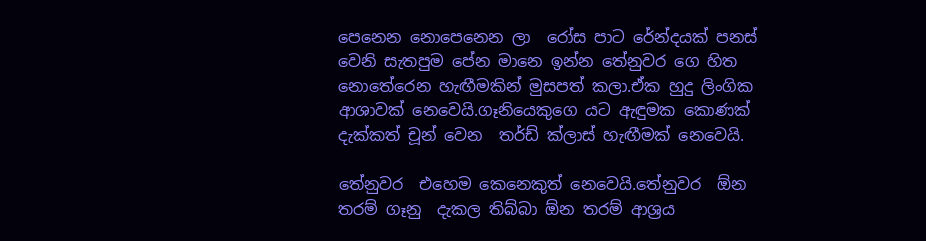පෙනෙන නොපෙනෙන ලා  රෝස පාට රේන්දයක් පනස් වෙනි සැතපුම පේන මානෙ ඉන්න තේනුවර ගෙ හිත නොතේරෙන හැඟීමකින් මුසපත් කලා.ඒක හුදු ලිංගික ආශාවක් නෙවෙයි.ගෑනියෙකුගෙ යට ඇඳුමක කොණක් දැක්කත් චූන් වෙන  තර්ඩ් ක්ලාස් හැඟීමක් නෙවෙයි.

තේනුවර  එහෙම කෙනෙකුත් නෙවෙයි.තේනුවර  ඕන තරම් ගෑනු  දැකල තිබ්බා ඕන තරම් ආශ්‍රය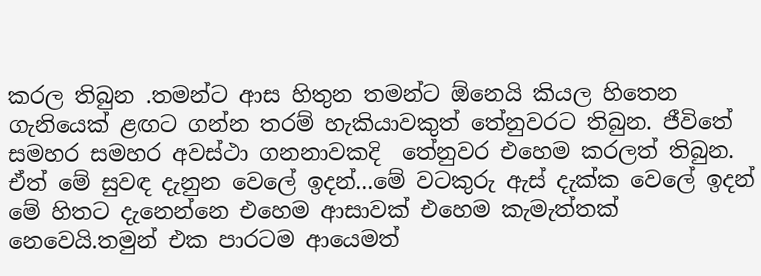කරල තිබුන .තමන්ට ආස හිතුන තමන්ට ඕනෙයි කියල හිතෙන ගැනියෙක් ළඟට ගන්න තරම් හැකියාවකුත් තේනුවරට තිබුන. ජීවිතේ සමහර සමහර අවස්ථා ගනනාවකදි  තේනුවර එහෙම කරලත් තිබුන. ඒත් මේ සුවඳ දැනුන වෙලේ ඉදන්...මේ වටකුරු ඇස් දැක්ක වෙලේ ඉදන් මේ හිතට දැනෙන්නෙ එහෙම ආසාවක් එහෙම කැමැත්තක් නෙවෙයි.තමුන් එක පාරටම ආයෙමත්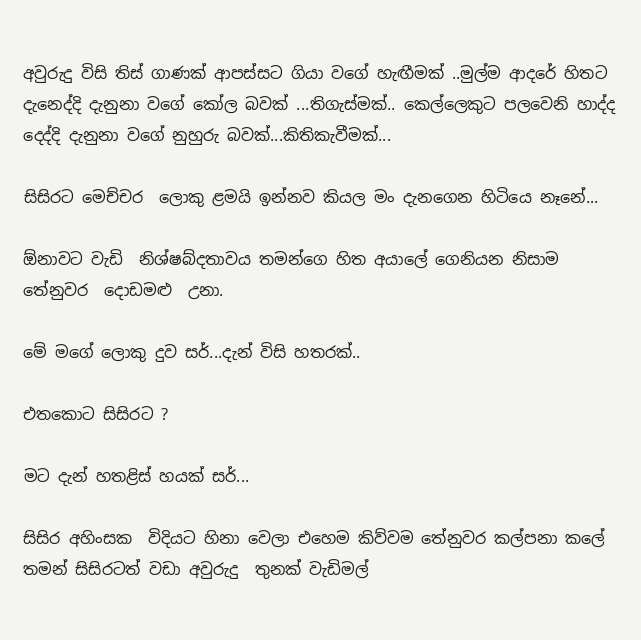අවුරුදු විසි තිස් ගාණක් ආපස්සට ගියා වගේ හැඟීමක් ..මුල්ම ආදරේ හිතට දැනෙද්දි දැනුනා වගේ කෝල බවක් ...තිගැස්මක්.. කෙල්ලෙකුට පලවෙනි හාද්ද දෙද්දි දැනුනා වගේ නුහුරු බවක්...කිතිකැවීමක්...

සිසිරට මෙච්චර  ලොකු ළමයි ඉන්නව කියල මං දැනගෙන හිටියෙ නෑනේ...

ඕනාවට වැඩි  නිශ්ෂබ්දතාවය තමන්ගෙ හිත අයාලේ ගෙනියන නිසාම තේනුවර  දොඩමළු  උනා.

මේ මගේ ලොකු දුව සර්...දැන් විසි හතරක්..

එතකොට සිසිරට ?

මට දැන් හතළිස් හයක් සර්...

සිසිර අහිංසක  විදියට හිනා වෙලා එහෙම කිව්වම තේනුවර කල්පනා කලේ තමන් සිසිරටත් වඩා අවුරුදු  තුනක් වැඩිමල්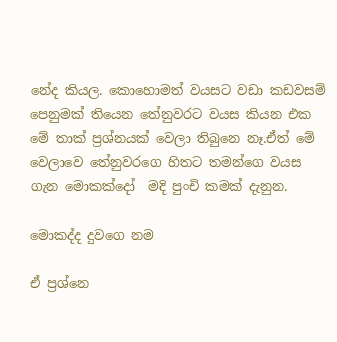නේද කියල. කොහොමත් වයසට වඩා කඩවසම් පෙනුමක් තියෙන තේනුවරට වයස කියන එක මේ තාක් ප්‍රශ්නයක් වෙලා තිබුනෙ නෑ.ඒත් මේ වෙලාවෙ තේනුවරගෙ හිතට තමන්ගෙ වයස ගැන මොකක්දෝ  මදි පුංචි කමක් දැනුන.

මොකද්ද දුවගෙ නම

ඒ ප්‍රශ්නෙ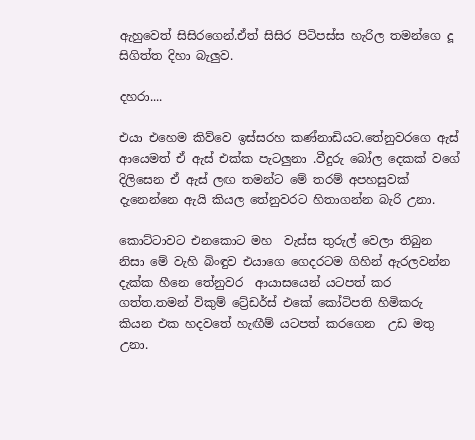ඇහුවෙත් සිසිරගෙන්.ඒත් සිසිර පිටිපස්ස හැරිල තමන්ගෙ දූ සිගිත්ත දිහා බැලුව.

දහරා....

එයා එහෙම කිව්වෙ ඉස්සරහ කණ්නාඩියට.තේනුවරගෙ ඇස් ආයෙමත් ඒ ඇස් එක්ක පැටලුනා .වීදුරු බෝල දෙකක් වගේ දිලිසෙන ඒ ඇස් ලඟ තමන්ට මේ තරම් අපහසුවක් දැනෙන්නෙ ඇයි කියල තේනුවරට හිතාගන්න බැරි උනා.

කොට්ටාවට එනකොට මහ  වැස්ස තුරුල් වෙලා තිබුන නිසා මේ වැහි බිංඳුව එයාගෙ ගෙදරටම ගිහින් ඇරලවන්න දැක්ක හීනෙ තේනුවර  ආයාසයෙන් යටපත් කර ගත්ත.තමන් විකුම් ට්‍රේඩර්ස් එකේ කෝටිපති හිමිකරු කියන එක හදවතේ හැඟීම් යටපත් කරගෙන  උඩ මතු උනා.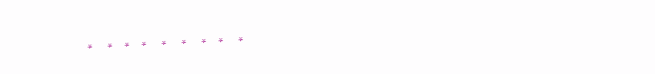*     *    *    *     *     *     *    *     *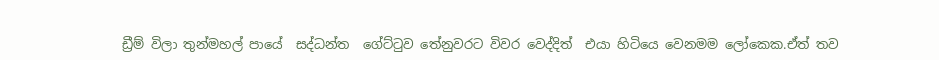ඩ්‍රීම් විලා තුන්මහල් පායේ  සද්ධන්ත  ගේට්ටුව තේනුවරට විවර වෙද්දිත්  එයා හිටියෙ වෙනමම ලෝකෙක.ඒත් තව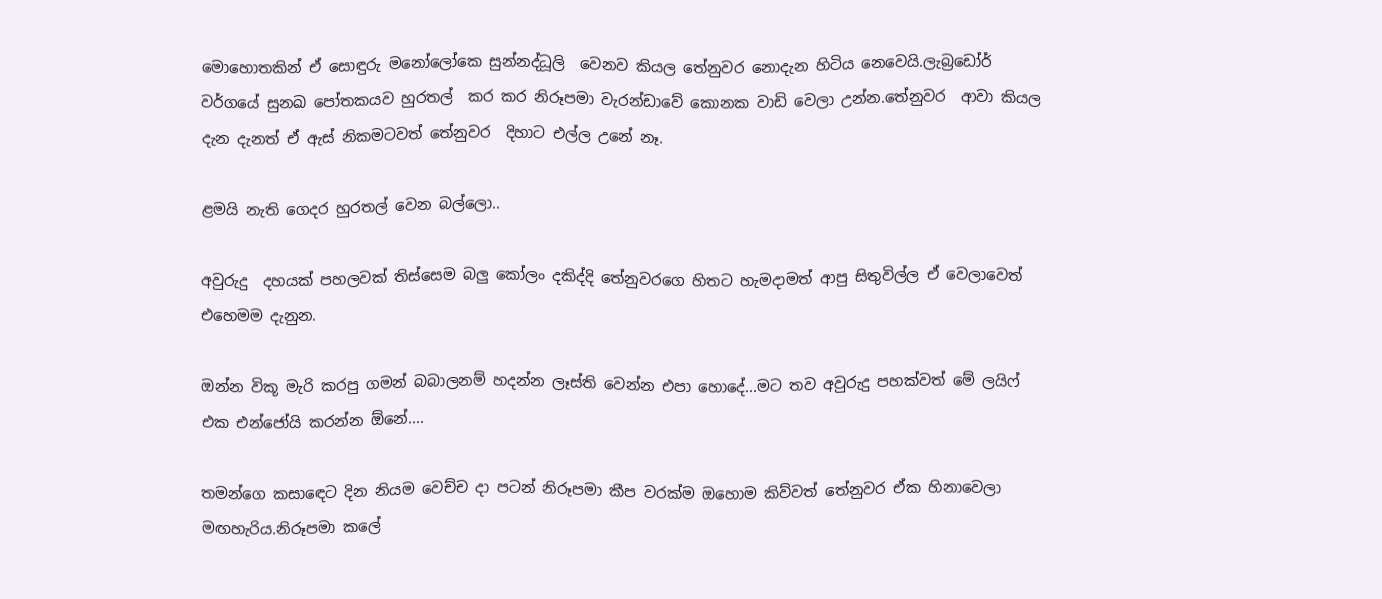මොහොතකින් ඒ සොඳුරු මනෝලෝකෙ සුන්නද්ධූලි  වෙනව කියල තේනුවර නොදැන හිටිය නෙවෙයි.ලැබ්‍රඩෝර් වර්ගයේ සුනඛ පෝතකයව හුරතල්  කර කර නිරූපමා වැරන්ඩාවේ කොනක වාඩි වෙලා උන්න.තේනුවර  ආවා කියල දැන දැනත් ඒ ඇස් නිකමටවත් තේනුවර  දිහාට එල්ල උනේ නෑ.

ළමයි නැති ගෙදර හුරතල් වෙන බල්ලො..

අවුරුදු  දහයක් පහලවක් තිස්සෙම බලු කෝලං දකිද්දි තේනුවරගෙ හිතට හැමදාමත් ආපු සිතුවිල්ල ඒ වෙලාවෙත් එහෙමම දැනුන.

ඔන්න විකූ මැරි කරපු ගමන් බබාලනම් හදන්න ලෑස්ති වෙන්න එපා හොදේ...මට තව අවුරුදු පහක්වත් මේ ලයිෆ් එක එන්ජෝයි කරන්න ඕනේ....

තමන්ගෙ කසාඳෙට දින නියම වෙච්ච දා පටන් නිරූපමා කීප වරක්ම ඔහොම කිව්වත් තේනුවර ඒක හිනාවෙලා මඟහැරිය.නිරූපමා කලේ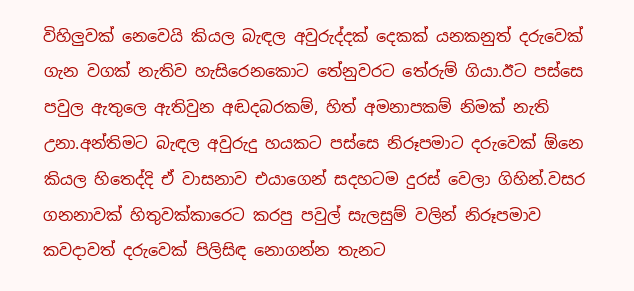විහිලුවක් නෙවෙයි කියල බැඳල අවුරුද්දක් දෙකක් යනකනුත් දරුවෙක් ගැන වගක් නැතිව හැසිරෙනකොට තේනුවරට තේරුම් ගියා.ඊට පස්සෙ පවුල ඇතුලෙ ඇතිවුන අඬදබරකම්, හිත් අමනාපකම් නිමක් නැති උනා.අන්තිමට බැඳල අවුරුදු හයකට පස්සෙ නිරූපමාට දරුවෙක් ඕනෙ කියල හිතෙද්දි ඒ වාසනාව එයාගෙන් සදහටම දුරස් වෙලා ගිහින්.වසර ගනනාවක් හිතුවක්කාරෙට කරපු පවුල් සැලසුම් වලින් නිරූපමාව කවදාවත් දරුවෙක් පිලිසිඳ නොගන්න තැනට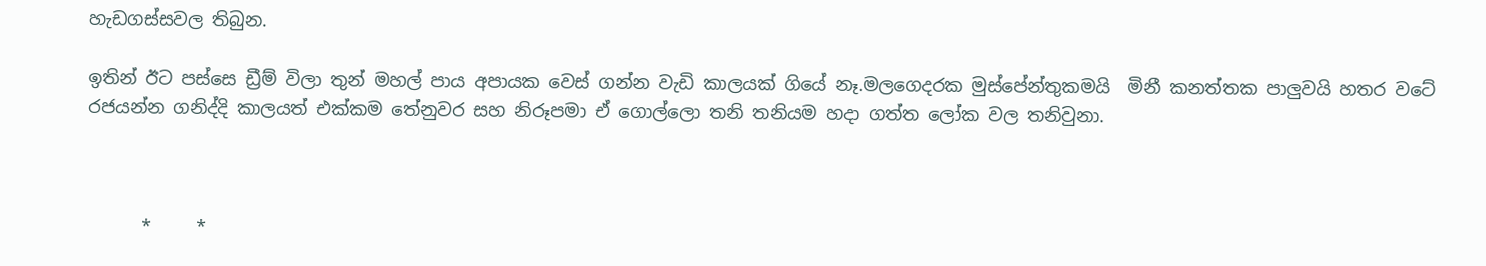හැඩගස්සවල තිබුන.

ඉතින් ඊට පස්සෙ ඩ්‍රීම් විලා තුන් මහල් පාය අපායක වෙස් ගන්න වැඩි කාලයක් ගියේ නෑ.මලගෙදරක මුස්පේන්තුකමයි  මිනී කනත්තක පාලුවයි හතර වටේ රජයන්න ගනිද්දි කාලයත් එක්කම තේනුවර සහ නිරූපමා ඒ ගොල්ලො තනි තනියම හදා ගත්ත ලෝක වල තනිවුනා.



      *     *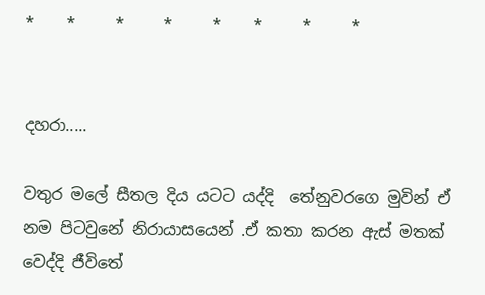*    *     *     *     *    *     *     *


දහරා.....

වතුර මලේ සීතල දිය යටට යද්දි  තේනුවරගෙ මුවින් ඒ නම පිටවුනේ නිරායාසයෙන් .ඒ කතා කරන ඇස් මතක් වෙද්දි ජීවිතේ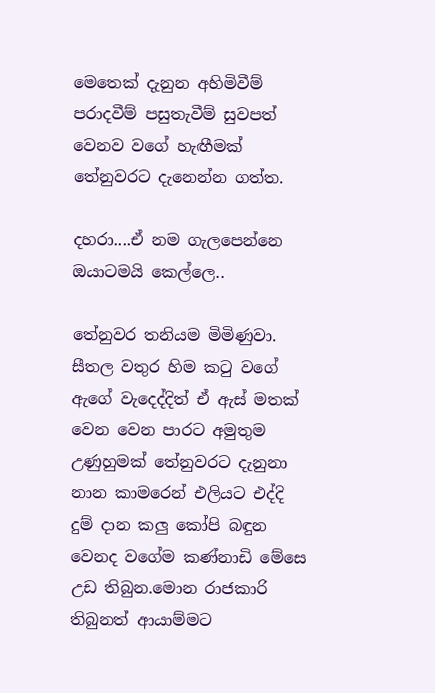මෙතෙක් දැනුන අහිමිවීම් පරාදවීම් පසුතැවීම් සුවපත් වෙනව වගේ හැඟීමක් තේනුවරට දැනෙන්න ගත්ත.

දහරා....ඒ නම ගැලපෙන්නෙ ඔයාටමයි කෙල්ලෙ..

තේනුවර තනියම මිමිණුවා. සීතල වතුර හිම කටු වගේ ඇගේ වැදෙද්දිත් ඒ ඇස් මතක් වෙන වෙන පාරට අමුතුම උණුහුමක් තේනුවරට දැනුනා නාන කාමරෙන් එලියට එද්දි දුම් දාන කලු කෝපි බඳුන වෙනද වගේම කණ්නාඩි මේසෙ උඩ තිබුන.මොන රාජකාරි තිබුනත් ආයාම්මට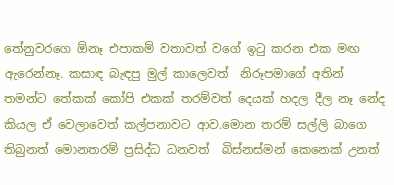තේනුවරගෙ ඕනෑ එපාකම් වතාවත් වගේ ඉටු කරන එක මඟ ඇරෙන්නෑ. කසාඳ බැඳපු මුල් කාලෙවත්  නිරූපමාගේ අතින් තමන්ට තේකක් කෝපි එකක් තරම්වත් දෙයක් හදල දීල නෑ නේද කියල ඒ වෙලාවෙත් කල්පනාවට ආව.මොන තරම් සල්ලි බාගෙ තිබුනත් මොනතරම් ප්‍රසිද්ධ ධනවත්  බිස්නස්මන් කෙනෙක් උනත්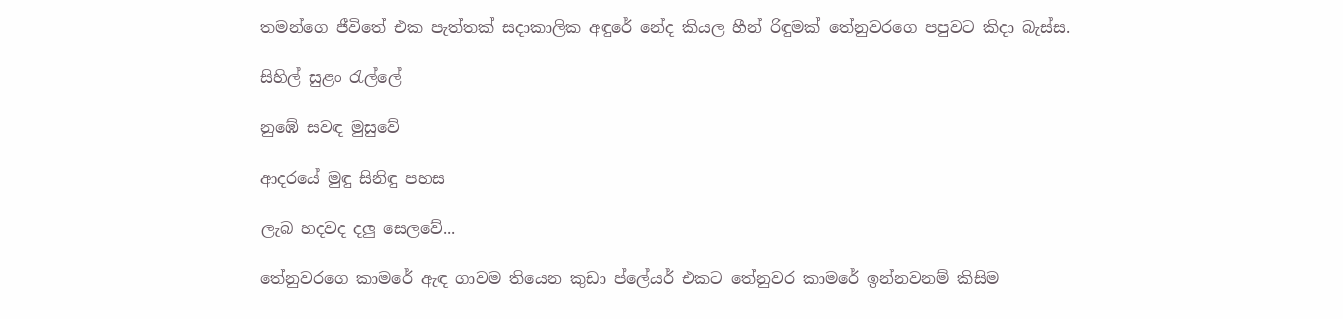තමන්ගෙ ජීවිතේ එක පැත්තක් සදාකාලික අඳුරේ නේද කියල හීන් රිඳුමක් තේනුවරගෙ පපුවට කිදා බැස්ස.

සිහිල් සුළං රැල්ලේ

නුඹේ සවඳ මුසුවේ

ආදරයේ මුඳු සිනිඳු පහස

ලැබ හදවද දලු සෙලවේ...

තේනුවරගෙ කාමරේ ඇඳ ගාවම තියෙන කුඩා ප්ලේයර් එකට තේනුවර කාමරේ ඉන්නවනම් කිසිම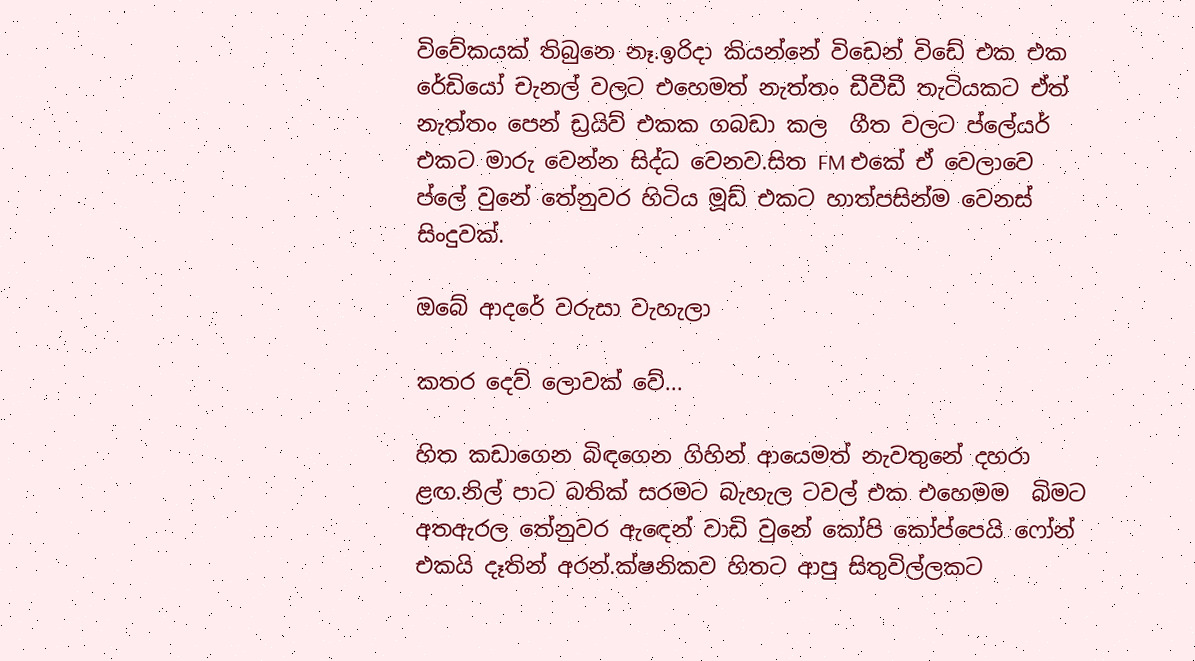විවේකයක් තිබුනෙ නෑ.ඉරිදා කියන්නේ විඩෙන් විඩේ එක එක රේඩියෝ චැනල් වලට එහෙමත් නැත්තං ඩීවීඩී තැටියකට ඒත් නැත්තං පෙන් ඩ්‍රයිව් එකක ගබඩා කල  ගීත වලට ප්ලේයර් එකට මාරු වෙන්න සිද්ධ වෙනව.සිත FM එකේ ඒ වෙලාවෙ ප්ලේ වුනේ තේනුවර හිටිය මූඩ් එකට හාත්පසින්ම වෙනස් සිංදුවක්.

ඔබේ ආදරේ වරුසා වැහැලා

කතර දෙව් ලොවක් වේ...

හිත කඩාගෙන බිඳගෙන ගිහින් ආයෙමත් නැවතුනේ දහරා ළඟ.නිල් පාට බතික් සරමට බැහැල ටවල් එක එහෙමම  බිමට අතඇරල තේනුවර ඇඳෙන් වාඩි වුනේ කෝපි කෝප්පෙයි ෆෝන් එකයි දෑතින් අරන්.ක්ෂනිකව හිතට ආපු සිතුවිල්ලකට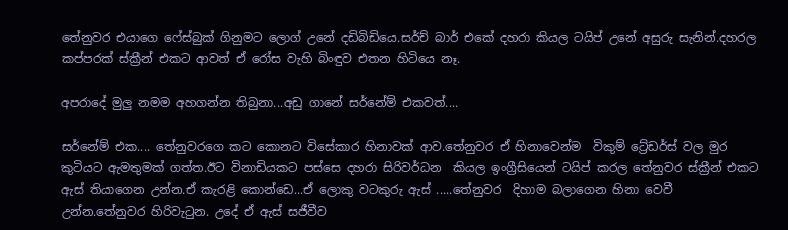තේනුවර එයාගෙ ෆේස්බුක් ගිනුමට ලොග් උනේ දඩිබිඩියෙ.සර්ච් බාර් එකේ දහරා කියල ටයිප් උනේ අසුරු සැනින්.දහරල කප්පරක් ස්ක්‍රීන් එකට ආවත් ඒ රෝස වැහි බිංඳුව එතන හිටියෙ නෑ.

අපරාදේ මුලු නමම අහගන්න තිබුනා...අඩු ගානේ සර්නේම් එකවත්....

සර්නේම් එක.... තේනුවරගෙ කට කොනට විසේකාර හිනාවක් ආව.තේනුවර ඒ හිනාවෙන්ම  විකුම් ට්‍රේඩර්ස් වල මුර කුටියට ඇමතුමක් ගත්ත.ඊට විනාඩියකට පස්සෙ දහරා සිරිවර්ධන  කියල ඉංග්‍රීසියෙන් ටයිප් කරල තේනුවර ස්ක්‍රීන් එකට ඇස් තියාගෙන උන්න.ඒ කැරළි කොන්ඩෙ...ඒ ලොකු වටකුරු ඇස් .....තේනුවර  දිහාම බලාගෙන හිනා වෙවී උන්න.තේනුවර හිරිවැටුන. උදේ ඒ ඇස් සජීවීව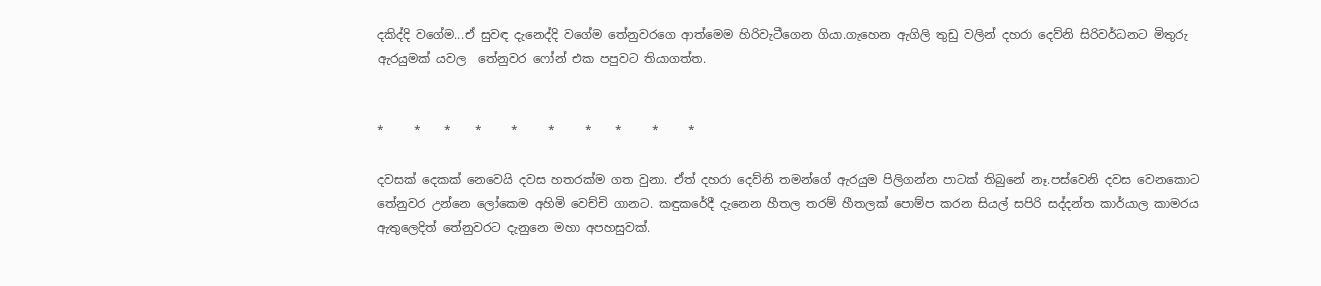දකිද්දි වගේම...ඒ සුවඳ දැනෙද්දි වගේම තේනුවරගෙ ආත්මෙම හිරිවැටීගෙන ගියා.ගැහෙන ඇගිලි තුඩු වලින් දහරා දෙව්නි සිරිවර්ධනට මිතුරු ඇරයුමක් යවල  තේනුවර ෆෝන් එක පපුවට තියාගත්ත.


*     *    *    *     *     *     *    *     *     *

දවසක් දෙකක් නෙවෙයි දවස හතරක්ම ගත වුනා. ඒත් දහරා දෙව්නි තමන්ගේ ඇරයුම පිලිගන්න පාටක් තිබුනේ නෑ.පස්වෙනි දවස වෙනකොට තේනුවර උන්නෙ ලෝකෙම අහිමි වෙච්චි ගානට. කඳුකරේදී දැනෙන හීතල තරම් හීතලක් පොම්ප කරන සියල් සපිරි සද්දන්ත කාර්යාල කාමරය ඇතුලෙදිත් තේනුවරට දැනුනෙ මහා අපහසුවක්.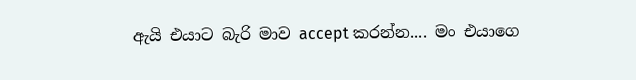ඇයි එයාට බැරි මාව accept කරන්න.... මං එයාගෙ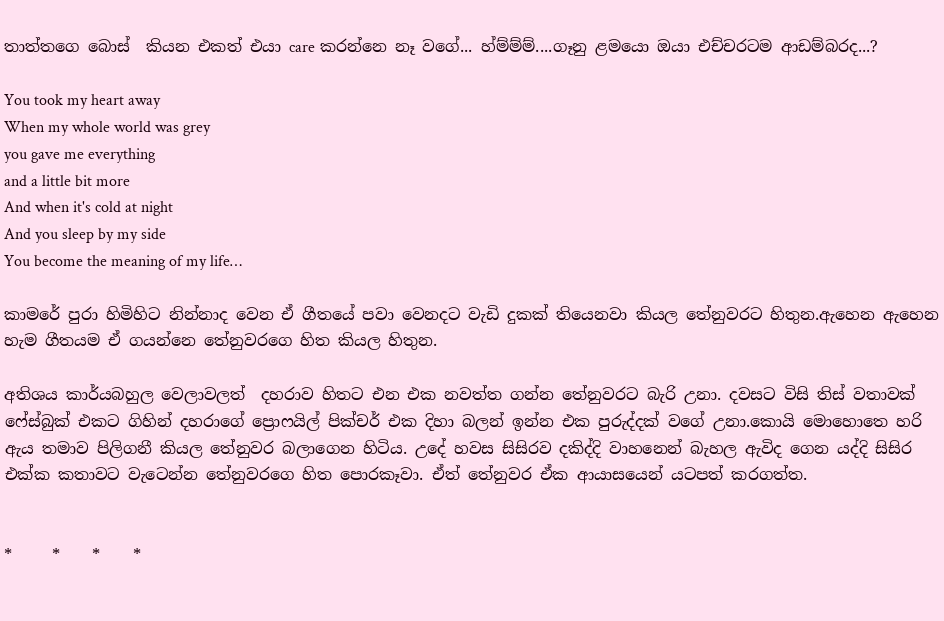තාත්තගෙ බොස්  කියන එකත් එයා care කරන්නෙ නෑ වගේ... හ්ම්ම්ම්....ගෑනු ළමයො ඔයා එච්චරටම ආඩම්බරද...?

You took my heart away
When my whole world was grey
you gave me everything
and a little bit more
And when it's cold at night
And you sleep by my side
You become the meaning of my life…

කාමරේ පුරා හිමිහිට නින්නාද වෙන ඒ ගීතයේ පවා වෙනදට වැඩි දුකක් තියෙනවා කියල තේනුවරට හිතුන.ඇහෙන ඇහෙන හැම ගීතයම ඒ ගයන්නෙ තේනුවරගෙ හිත කියල හිතුන.

අතිශය කාර්යබහුල වෙලාවලත්  දහරාව හිතට එන එක නවත්ත ගන්න තේනුවරට බැරි උනා. දවසට විසි තිස් වතාවක් ෆේස්බුක් එකට ගිහින් දහරාගේ ප්‍රොෆයිල් පික්චර් එක දිහා බලන් ඉන්න එක පුරුද්දක් වගේ උනා.කොයි මොහොතෙ හරි ඇය තමාව පිලිගනී කියල තේනුවර බලාගෙන හිටිය. උදේ හවස සිසිරව දකිද්දි වාහනෙන් බැහල ඇවිද ගෙන යද්දි සිසිර එක්ක කතාවට වැටෙන්න තේනුවරගෙ හිත පොරකෑවා. ඒත් තේනුවර ඒක ආයාසයෙන් යටපත් කරගත්ත.


*     *    *    *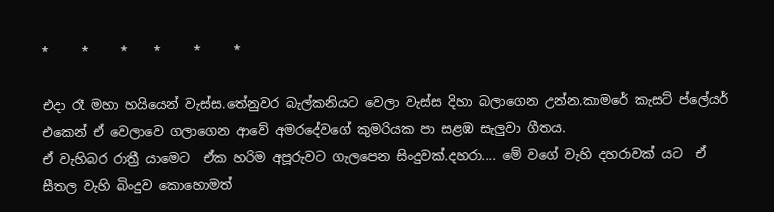*     *     *    *     *     *

එදා රෑ මහා හයියෙන් වැස්ස.තේනුවර බැල්කනියට වෙලා වැස්ස දිහා බලාගෙන උන්න.කාමරේ කැසට් ප්ලේයර් එකෙන් ඒ වෙලාවෙ ගලාගෙන ආවේ අමරදේවගේ කුමරියක පා සළඹ සැලුවා ගීතය.
ඒ වැහිබර රාත්‍රී යාමෙට  ඒක හරිම අපූරුවට ගැලපෙන සිංදුවක්.දහරා.... මේ වගේ වැහි දහරාවක් යට  ඒ සීතල වැහි බිංදුව කොහොමත්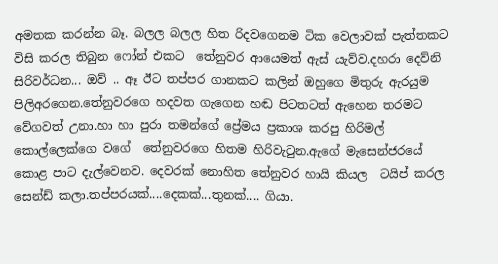අමතක කරන්න බෑ. බලල බලල හිත රිදවගෙනම ටික වෙලාවක් පැත්තකට විසි කරල තිබුන ෆෝන් එකට  තේනුවර ආයෙමත් ඇස් යැව්ව.දහරා දෙව්නි සිරිවර්ධන... ඔව් .. ඈ ඊට තප්පර ගානකට කලින් ඔහුගෙ මිතුරු ඇරයුම පිලිඅරගෙන.තේනුවරගෙ හදවත ගැගෙන හඬ පිටතටත් ඇහෙන තරමට වේගවත් උනා.හා හා පුරා තමන්ගේ ප්‍රේමය ප්‍රකාශ කරපු හිරිමල් කොල්ලෙක්ගෙ වගේ  තේනුවරගෙ හිතම හිරිවැටුන.ඇගේ මැසෙන්ජරයේ කොළ පාට දැල්වෙනව. දෙවරක් නොහිත තේනුවර හායි කියල  ටයිප් කරල සෙන්ඩ් කලා.තප්පරයක්....දෙකක්...තුනක්.... ගියා.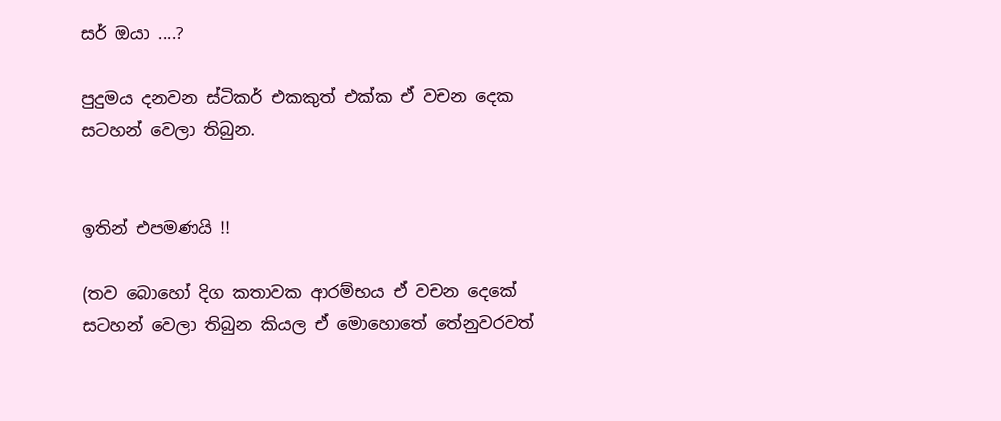සර් ඔයා ....?

පුදුමය දනවන ස්ටිකර් එකකුත් එක්ක ඒ වචන දෙක සටහන් වෙලා තිබුන.


ඉතින් එපමණයි !!

(තව බොහෝ දිග කතාවක ආරම්භය ඒ වචන දෙකේ සටහන් වෙලා තිබුන කියල ඒ මොහොතේ තේනුවරවත්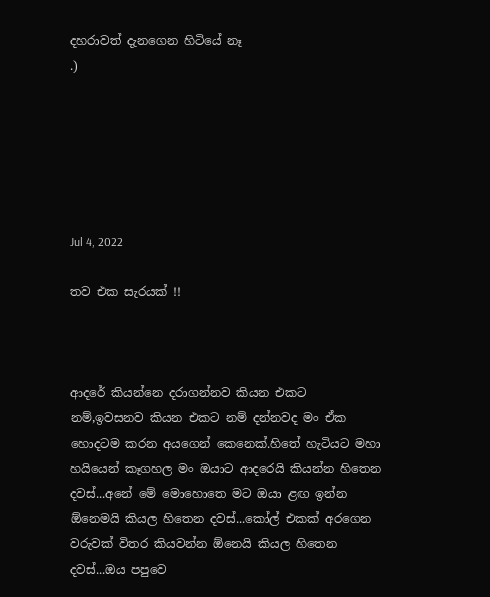දහරාවත් දැනගෙන හිටියේ නෑ
.)






Jul 4, 2022

තව එක සැරයක් !!



ආදරේ කියන්නෙ දරාගන්නව කියන එකට නම්,ඉවසනව කියන එකට නම් දන්නවද මං ඒක හොදටම කරන අයගෙන් කෙනෙක්.හිතේ හැටියට මහා හයියෙන් කෑගහල මං ඔයාට ආදරෙයි කියන්න හිතෙන දවස්...අනේ මේ මොහොතෙ මට ඔයා ළඟ ඉන්න ඕනෙමයි කියල හිතෙන දවස්...කෝල් එකක් අරගෙන වරුවක් විතර කියවන්න ඕනෙයි කියල හිතෙන දවස්...ඔය පපුවෙ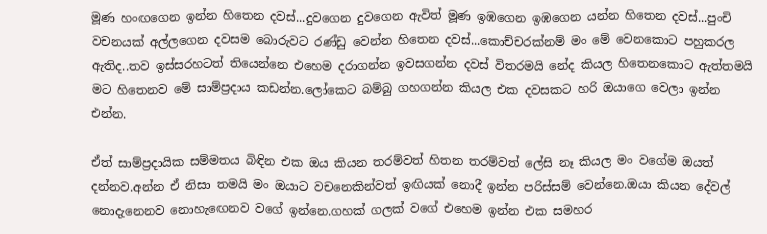මූණ හංඟගෙන ඉන්න හිතෙන දවස්...දුවගෙන දුවගෙන ඇවිත් මූණ ඉඹගෙන ඉඹගෙන යන්න හිතෙන දවස්...පුංචි වචනයක් අල්ලගෙන දවසම බොරුවට රණ්ඩු වෙන්න හිතෙන දවස්...කොච්චරක්නම් මං මේ වෙනකොට පහුකරල ඇතිද..තව ඉස්සරහටත් තියෙන්නෙ එහෙම දරාගන්න ඉවසගන්න දවස් විතරමයි නේද කියල හිතෙනකොට ඇත්තමයි මට හිතෙනව මේ සාම්ප්‍රදාය කඩන්න.ලෝකෙට බම්බු ගහගන්න කියල එක දවසකට හරි ඔයාගෙ වෙලා ඉන්න එන්න.

ඒත් සාම්ප්‍රදායික සම්මතය බිඳින එක ඔය කියන තරම්වත් හිතන තරම්වත් ලේසි නෑ කියල මං වගේම ඔයත් දන්නව.අන්න ඒ නිසා තමයි මං ඔයාට වචනෙකින්වත් ඉඟියක් නොදී ඉන්න පරිස්සම් වෙන්නෙ.ඔයා කියන දේවල් නොදැනෙනව නොහැඟෙනව වගේ ඉන්නෙ.ගහක් ගලක් වගේ එහෙම ඉන්න එක සමහර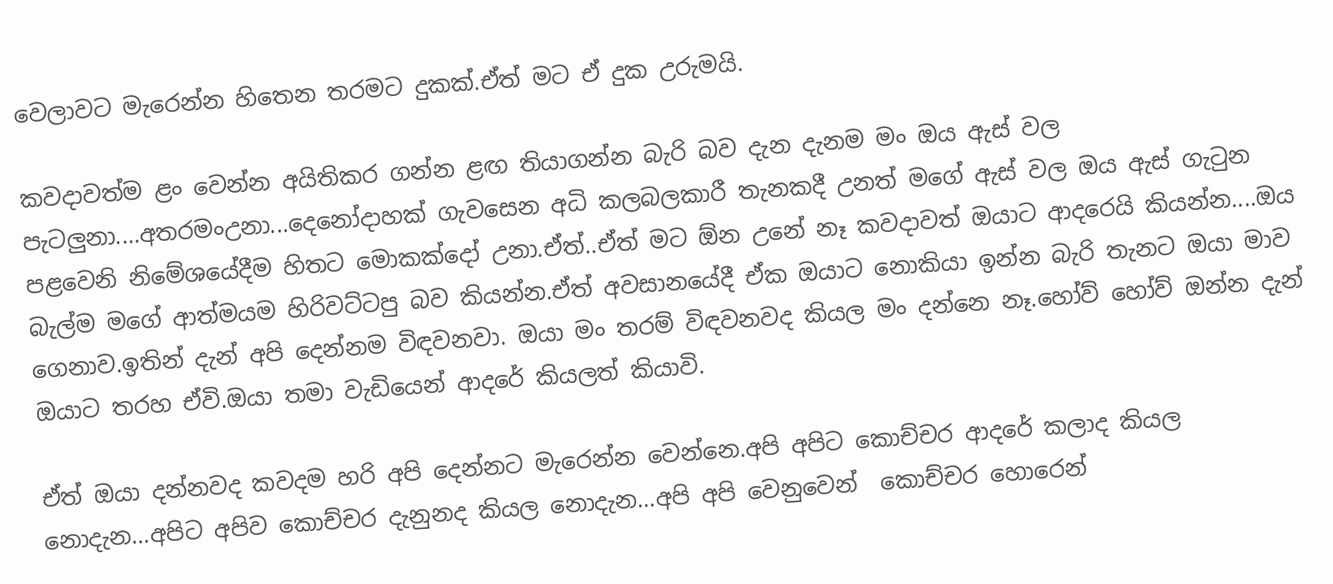වෙලාවට මැරෙන්න හිතෙන තරමට දුකක්.ඒත් මට ඒ දුක උරුමයි.

කවදාවත්ම ළං වෙන්න අයිතිකර ගන්න ළඟ තියාගන්න බැරි බව දැන දැනම මං ඔය ඇස් වල
පැටලුනා....අතරමංඋනා...දෙනෝදාහක් ගැවසෙන අධි කලබලකාරී තැනකදී උනත් මගේ ඇස් වල ඔය ඇස් ගැටුන පළවෙනි නිමේශයේදීම හිතට මොකක්දෝ උනා.ඒත්..ඒත් මට ඕන උනේ නෑ කවදාවත් ඔයාට ආදරෙයි කියන්න....ඔය බැල්ම මගේ ආත්මයම හිරිවට්ටපු බව කියන්න.ඒත් අවසානයේදී ඒක ඔයාට නොකියා ඉන්න බැරි තැනට ඔයා මාව ගෙනාව.ඉතින් දැන් අපි දෙන්නම විඳවනවා. ඔයා මං තරම් විඳවනවද කියල මං දන්නෙ නෑ.හෝව් හෝව් ඔන්න දැන් ඔයාට තරහ ඒවි.ඔයා තමා වැඩියෙන් ආදරේ කියලත් කියාවි.

ඒත් ඔයා දන්නවද කවදම හරි අපි දෙන්නට මැරෙන්න වෙන්නෙ.අපි අපිට කොච්චර ආදරේ කලාද කියල නොදැන...අපිට අපිව කොච්චර දැනුනද කියල නොදැන...අපි අපි වෙනුවෙන්  කොච්චර හොරෙන්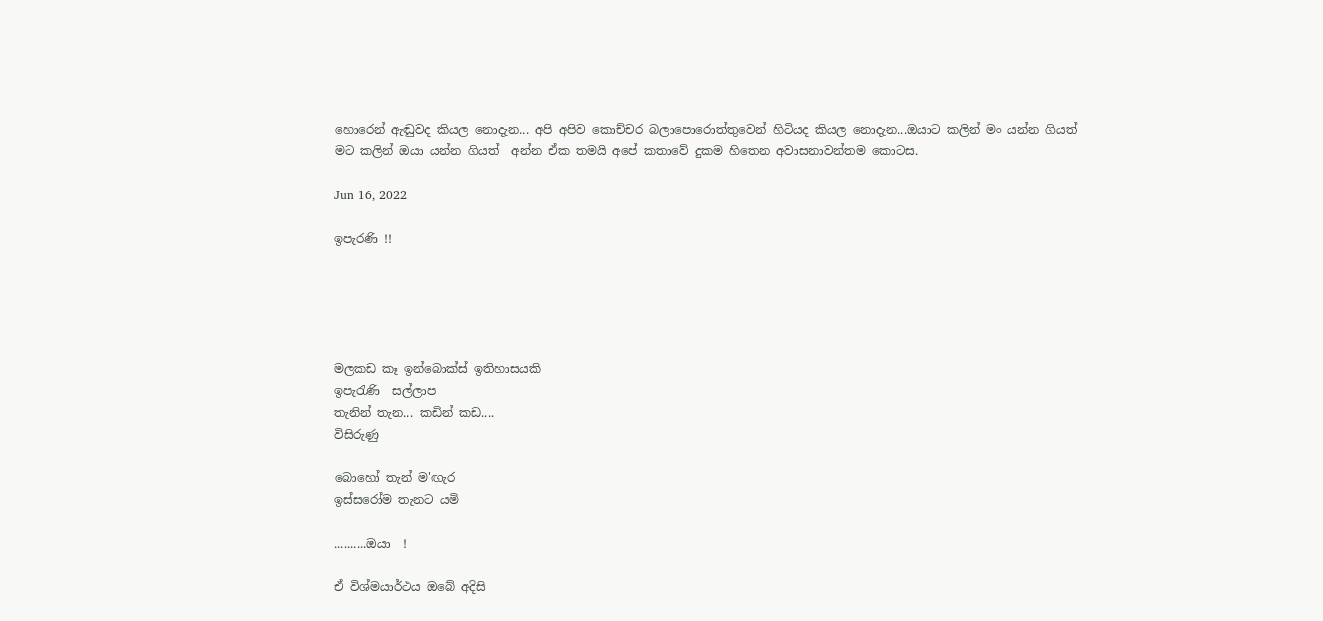හොරෙන් ඇඬුවද කියල නොදැන... අපි අපිව කොච්චර බලාපොරොත්තුවෙන් හිටියද කියල නොදැන...ඔයාට කලින් මං යන්න ගියත් මට කලින් ඔයා යන්න ගියත්  අන්න ඒක තමයි අපේ කතාවේ දුකම හිතෙන අවාසනාවන්තම කොටස.

Jun 16, 2022

ඉපැරණි !!





මලකඩ කෑ ඉන්බොක්ස් ඉතිහාසයකි
ඉපැරැණි  සල්ලාප
තැනින් තැන... කඩින් කඩ....
විසිරුණු

බොහෝ තැන් ම'ඟැර
ඉස්සරෝම තැනට යමි

..........ඔයා  !

ඒ විශ්මයාර්ථය ඔබේ අදිසි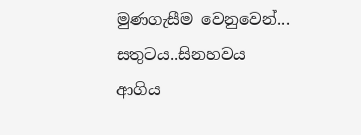මුණගැසීම වෙනුවෙන්...
සතුටය..සිනහවය
ආගිය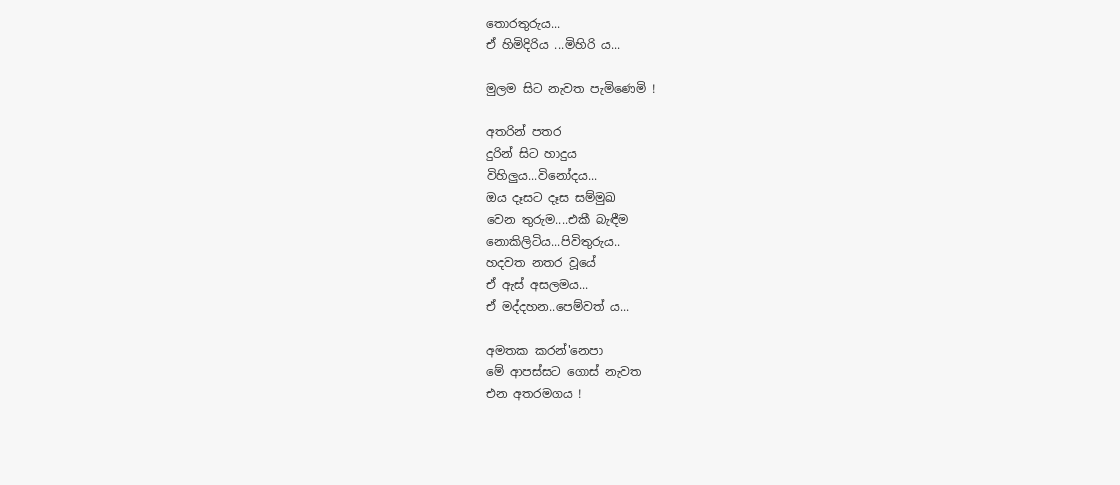තොරතුරුය...
ඒ හිමිදිරිය ...මිහිරි ය...

මුලම සිට නැවත පැමිණෙමි !

අතරින් පතර
දුරින් සිට හාදුය
විහිලුය...විනෝදය...
ඔය දෑසට දෑස සම්මුඛ
වෙන තුරුම....එකී බැඳීම
නොකිලිටිය...පිවිතුරුය..
හදවත නතර වූයේ
ඒ ඇස් අසලමය...
ඒ මද්දහන..පෙම්වත් ය...

අමතක කරන්'නෙපා
මේ ආපස්සට ගොස් නැවත
එන අතරමගය !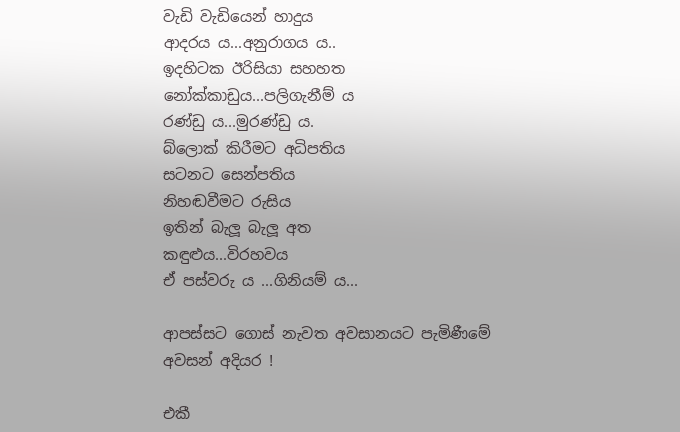වැඩි වැඩියෙන් හාදුය
ආදරය ය...අනුරාගය ය..
ඉදහිටක ඊරිසියා සහහත
නෝක්කාඩුය...පලිගැනීම්‍ ය
රණ්ඩු ය...මුරණ්ඩු ය.
බ්ලොක් කිරීමට අධිපතිය
සටනට සෙන්පතිය
නිහඬවීමට රුසිය
ඉතින් බැලූ බැලූ අත
කඳුළුය...විරහවය
ඒ පස්වරු ය ...ගිනියම්‍ ය...

ආපස්සට ගොස් නැවත අවසානයට පැමිණීමේ
අවසන් අදියර !

එකී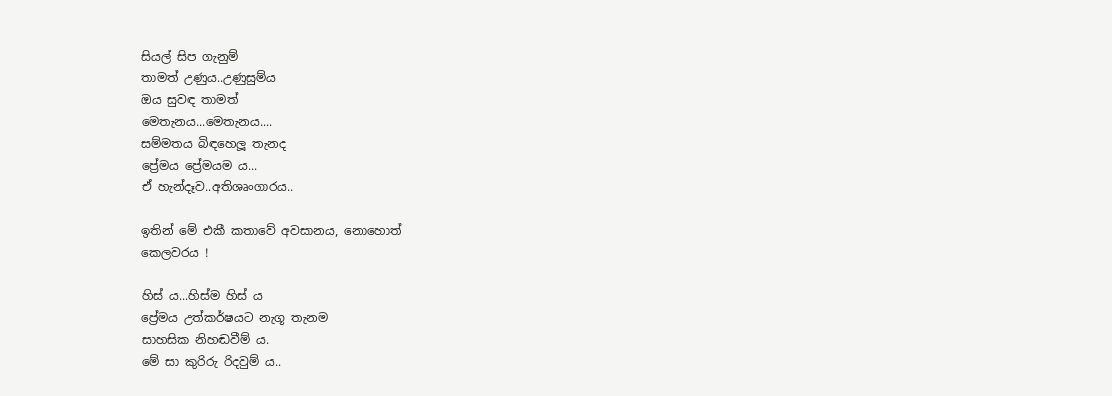සියල් සිප ගැනුම්
තාමත් උණුය..උණුසුම්ය
ඔය සුවඳ තාමත්
මෙතැනය...මෙතැනය....
සම්මතය බිඳහෙලූ තැනද
ප්‍රේමය ප්‍රේමයම ය...
ඒ හැන්දෑව..අතිශෘංගාරය..

ඉතින් මේ එකී කතාවේ අවසානය, නොහොත්
කෙලවරය !

හිස් ය...හිස්ම හිස්‍ ය
ප්‍රේමය උත්කර්ෂයට නැගූ තැනම
සාහසික නිහඬවීම් ය.
මේ සා කුරිරු රිදවුම්‍ ය..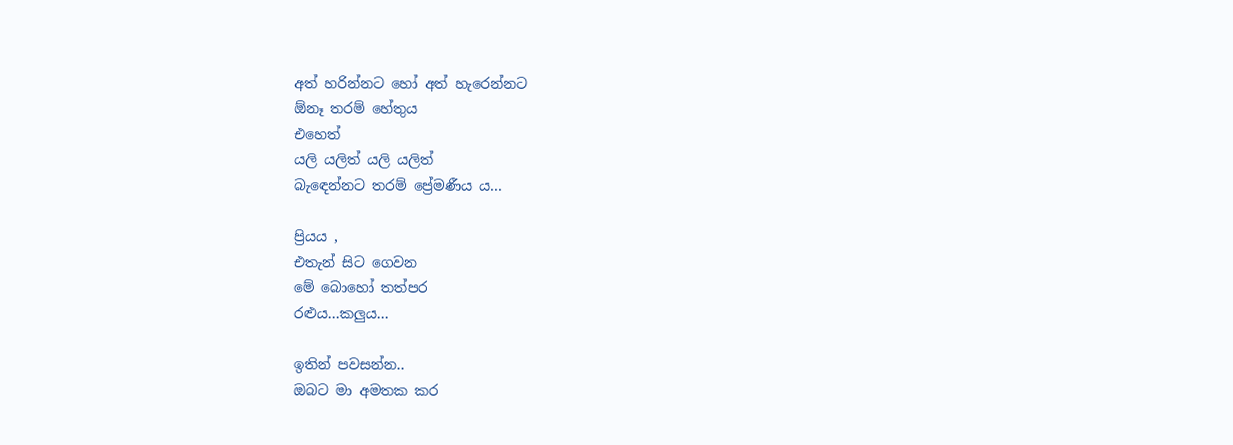අත් හරින්නට හෝ අත් හැරෙන්නට
ඕනෑ තරම් හේතුය
එහෙත්
යලි යලිත් යලි යලිත්
බැඳෙන්නට තරම් ප්‍රේමණීය ය...

ප්‍රියය ,
එතැන් සිට ගෙවන
මේ බොහෝ තත්පර
රළුය...කලුය...

ඉතින් පවසන්න..
ඔබට මා අමතක කර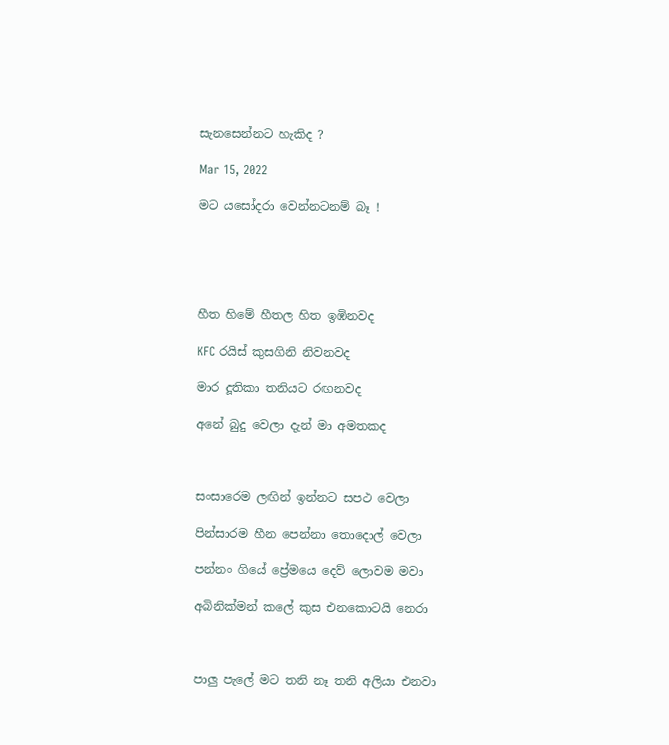සැනසෙන්නට හැකිද ?

Mar 15, 2022

මට යසෝදරා වෙන්නටනම් බෑ !





හීත හිමේ හීතල හිත ඉඹිනවද

KFC රයිස් කුසගිනි නිවනවද

මාර දූතිකා තනියට රඟනවද

අනේ බුදු වෙලා දැන් මා අමතකද



සංසාරෙම ලඟින් ඉන්නට සපථ වෙලා

පින්සාරම හීන පෙන්නා තොදොල් වෙලා

පන්නං ගියේ ප්‍රේමයෙ දෙව් ලොවම මවා

අබිනික්මන් කලේ කුස එනකොටයි නෙරා



පාලු පැලේ මට තනි නෑ තනි අලියා එනවා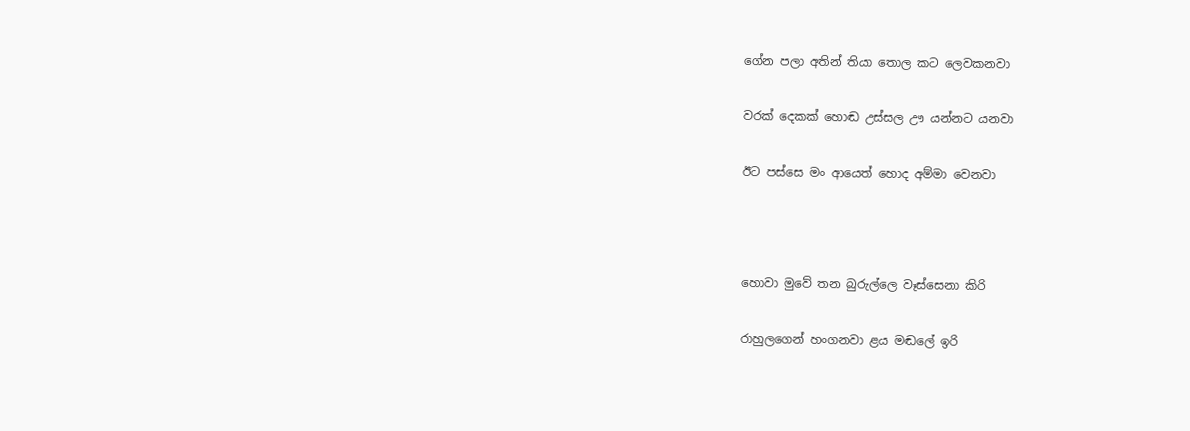ගේන පලා අතින් තියා තොල කට ලෙවකනවා

වරක් දෙකක් හොඬ උස්සල ඌ යන්නට යනවා

ඊට පස්සෙ මං ආයෙත් හොද අම්මා වෙනවා



හොවා මුවේ තන බුරුල්ලෙ වෑස්සෙනා කිරි

රාහුලගෙන් හංගනවා ළය මඬලේ ඉරි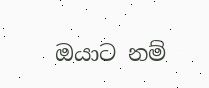ඔයාට නම්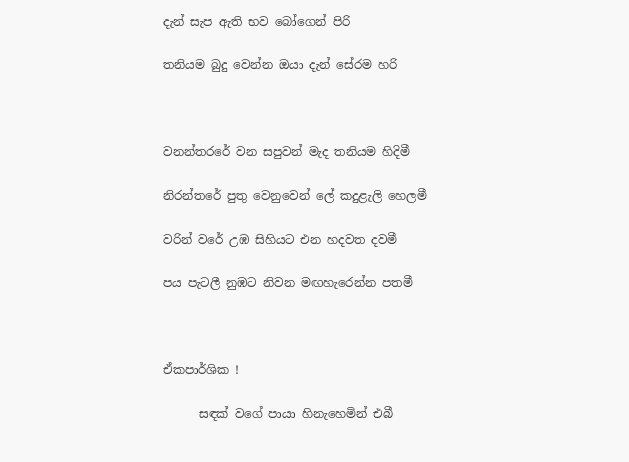දැන් සැප ඇති භව බෝගෙන් පිරි

තනියම බුදු වෙන්න ඔයා දැන් සේරම හරි



වනන්තරරේ වන සපුවන් මැද තනියම හිදිමී

නිරන්තරේ පුතු වෙනුවෙන් ලේ කදුළැලි හෙලමී

වරින් වරේ උඹ සිහියට එන හදවත දවමී

පය පැටලී නුඹට නිවන මඟහැරෙන්න පතමී



ඒකපාර්ශික !

      සඳක් වගේ පායා හිනැහෙමින් එබී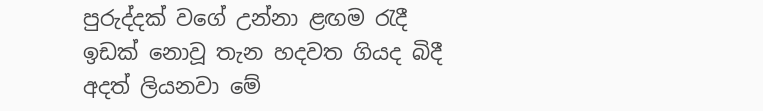පුරුද්දක් වගේ උන්නා ළඟම රැදී ඉඩක් නොවූ තැන හදවත ගියද බිදී අදත් ලියනවා මේ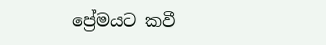ප්‍රේමයට කවී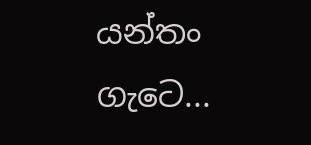යන්තං ගැටෙ...